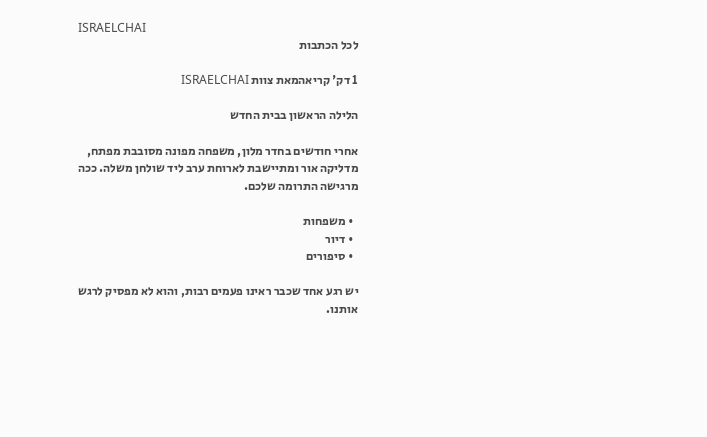ISRAELCHAI
לכל הכתבות

1 דק' קריאהמאת צוות ISRAELCHAI

הלילה הראשון בבית החדש

אחרי חודשים בחדר מלון, משפחה מפונה מסובבת מפתח, מדליקה אור ומתיישבת לארוחת ערב ליד שולחן משלה. ככה מרגישה התרומה שלכם.

  • משפחות
  • דיור
  • סיפורים

יש רגע אחד שכבר ראינו פעמים רבות, והוא לא מפסיק לרגש אותנו.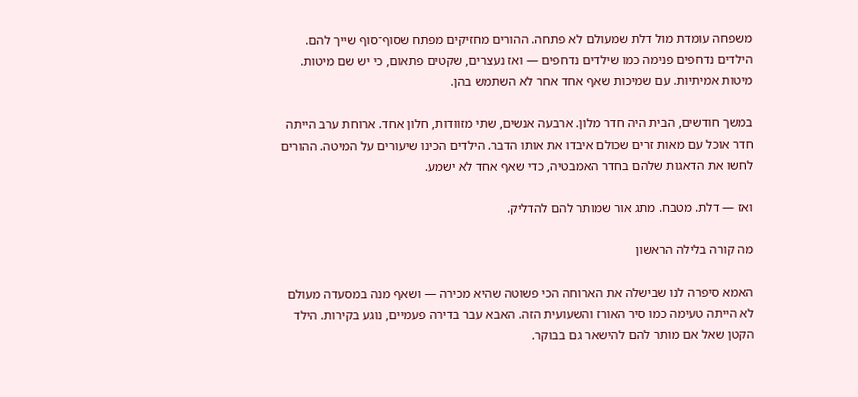משפחה עומדת מול דלת שמעולם לא פתחה. ההורים מחזיקים מפתח שסוף־סוף שייך להם. הילדים נדחפים פנימה כמו שילדים נדחפים — ואז נעצרים, שקטים פתאום, כי יש שם מיטות. מיטות אמיתיות. עם שמיכות שאף אחד אחר לא השתמש בהן.

במשך חודשים, הבית היה חדר מלון. ארבעה אנשים, שתי מזוודות, חלון אחד. ארוחת ערב הייתה חדר אוכל עם מאות זרים שכולם איבדו את אותו הדבר. הילדים הכינו שיעורים על המיטה. ההורים לחשו את הדאגות שלהם בחדר האמבטיה, כדי שאף אחד לא ישמע.

ואז — דלת. מטבח. מתג אור שמותר להם להדליק.

מה קורה בלילה הראשון

האמא סיפרה לנו שבישלה את הארוחה הכי פשוטה שהיא מכירה — ושאף מנה במסעדה מעולם לא הייתה טעימה כמו סיר האורז והשעועית הזה. האבא עבר בדירה פעמיים, נוגע בקירות. הילד הקטן שאל אם מותר להם להישאר גם בבוקר.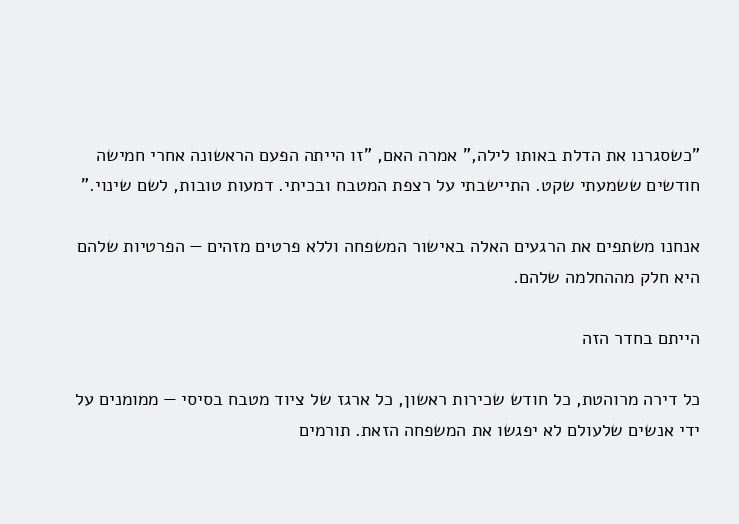"כשסגרנו את הדלת באותו לילה," אמרה האם, "זו הייתה הפעם הראשונה אחרי חמישה חודשים ששמעתי שקט. התיישבתי על רצפת המטבח ובכיתי. דמעות טובות, לשם שינוי."

אנחנו משתפים את הרגעים האלה באישור המשפחה וללא פרטים מזהים — הפרטיות שלהם היא חלק מההחלמה שלהם.

הייתם בחדר הזה

כל דירה מרוהטת, כל חודש שכירות ראשון, כל ארגז של ציוד מטבח בסיסי — ממומנים על ידי אנשים שלעולם לא יפגשו את המשפחה הזאת. תורמים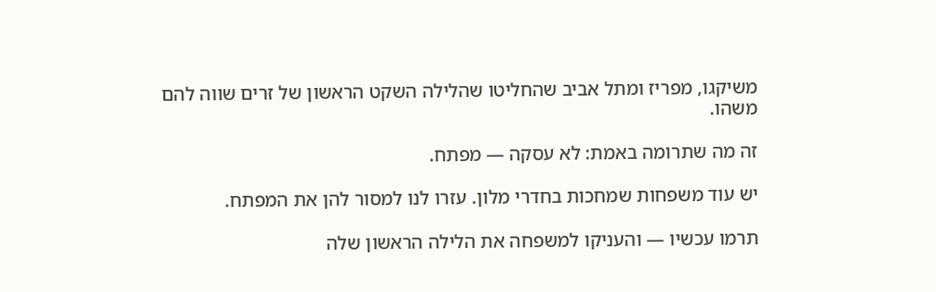משיקגו, מפריז ומתל אביב שהחליטו שהלילה השקט הראשון של זרים שווה להם משהו.

זה מה שתרומה באמת: לא עסקה — מפתח.

יש עוד משפחות שמחכות בחדרי מלון. עזרו לנו למסור להן את המפתח.

תרמו עכשיו — והעניקו למשפחה את הלילה הראשון שלה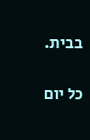בבית.

כל יום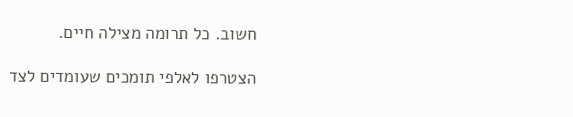חשוב. כל תרומה מצילה חיים.

הצטרפו לאלפי תומכים שעומדים לצד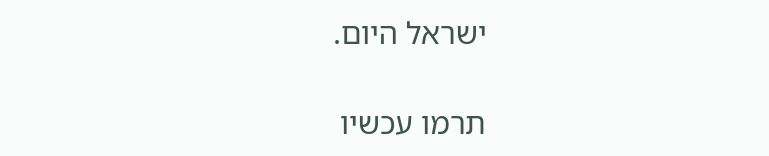ישראל היום.

תרמו עכשיו